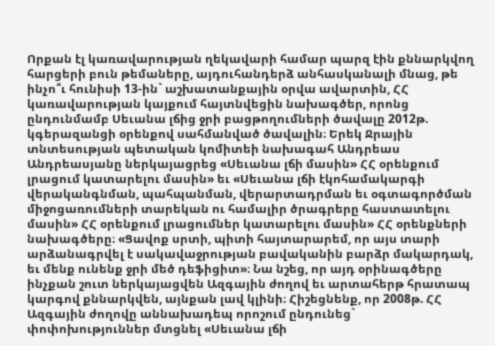Որքան էլ կառավարության ղեկավարի համար պարզ էին քննարկվող հարցերի բուն թեմաները, այդուհանդերձ անհասկանալի մնաց, թե ինչո՞ւ հունիսի 13-ին` աշխատանքային օրվա ավարտին, ՀՀ կառավարության կայքում հայտնվեցին նախագծեր, որոնց ընդունմամբ Սեւանա լճից ջրի բացթողումների ծավալը 2012թ. կգերազանցի օրենքով սահմանված ծավալին։ Երեկ Ջրային տնտեսության պետական կոմիտեի նախագահ Անդրեաս Անդրեասյանը ներկայացրեց «Սեւանա լճի մասին» ՀՀ օրենքում լրացում կատարելու մասին» եւ «Սեւանա լճի էկոհամակարգի վերականգնման, պահպանման, վերարտադրման եւ օգտագործման միջոցառումների տարեկան ու համալիր ծրագրերը հաստատելու մասին» ՀՀ օրենքում լրացումներ կատարելու մասին» ՀՀ օրենքների նախագծերը։ «Ցավոք սրտի, պիտի հայտարարեմ, որ այս տարի արձանագրվել է սակավաջրության բավականին բարձր մակարդակ, եւ մենք ունենք ջրի մեծ դեֆիցիտ»։ Նա նշեց, որ այդ օրինագծերը ինչքան շուտ ներկայացվեն Ազգային ժողով եւ արտահերթ հրատապ կարգով քննարկվեն, այնքան լավ կլինի։ Հիշեցնենք, որ 2008թ. ՀՀ Ազգային ժողովը աննախադեպ որոշում ընդունեց` փոփոխություններ մտցնել «Սեւանա լճի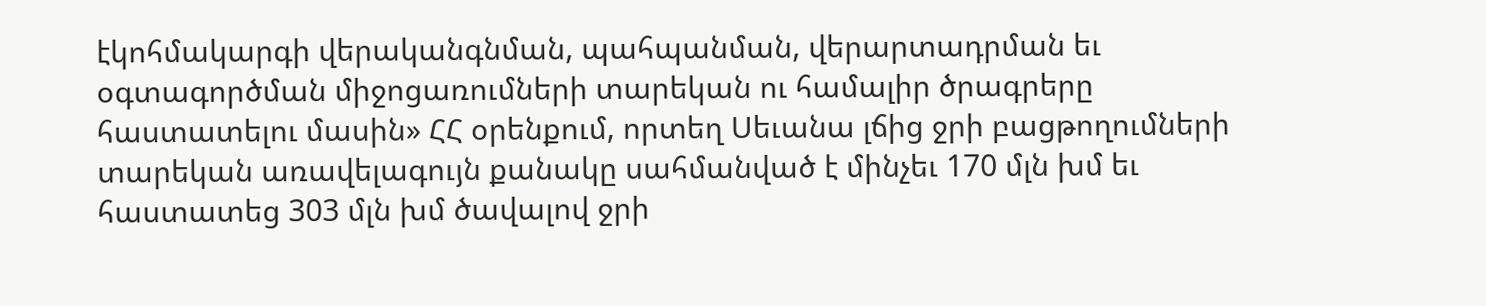էկոհմակարգի վերականգնման, պահպանման, վերարտադրման եւ օգտագործման միջոցառումների տարեկան ու համալիր ծրագրերը հաստատելու մասին» ՀՀ օրենքում, որտեղ Սեւանա լճից ջրի բացթողումների տարեկան առավելագույն քանակը սահմանված է մինչեւ 170 մլն խմ եւ հաստատեց 303 մլն խմ ծավալով ջրի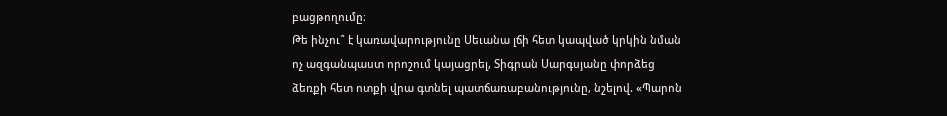բացթողումը։
Թե ինչու՞ է կառավարությունը Սեւանա լճի հետ կապված կրկին նման ոչ ազգանպաստ որոշում կայացրել, Տիգրան Սարգսյանը փորձեց ձեռքի հետ ոտքի վրա գտնել պատճառաբանությունը, նշելով. «Պարոն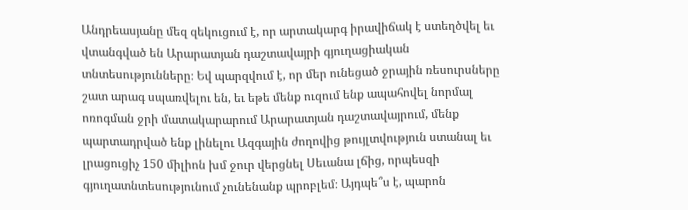Անդրեասյանը մեզ զեկուցում է, որ արտակարգ իրավիճակ է ստեղծվել եւ վտանգված են Արարատյան դաշտավայրի գյուղացիական տնտեսությունները։ Եվ պարզվում է, որ մեր ունեցած ջրային ռեսուրսները շատ արագ սպառվելու են, եւ եթե մենք ուզում ենք ապահովել նորմալ ոռոգման ջրի մատակարարում Արարատյան դաշտավայրում, մենք պարտադրված ենք լինելու Ազգային ժողովից թույլտվություն ստանալ եւ լրացուցիչ 150 միլիոն խմ ջուր վերցնել Սեւանա լճից, որպեսզի գյուղատնտեսությունում չունենանք պրոբլեմ։ Այդպե՞ս է, պարոն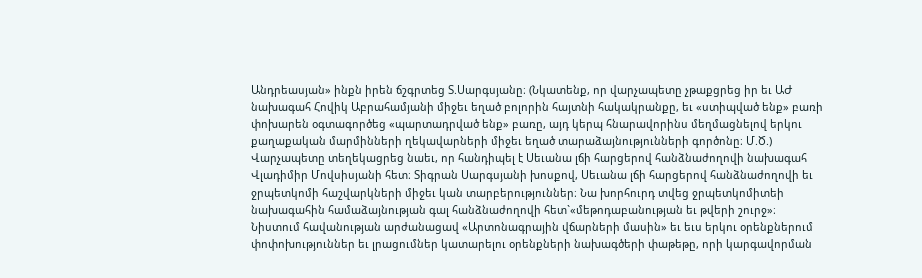Անդրեասյան» ինքն իրեն ճշգրտեց Տ.Սարգսյանը։ (Նկատենք, որ վարչապետը չթաքցրեց իր եւ ԱԺ նախագահ Հովիկ Աբրահամյանի միջեւ եղած բոլորին հայտնի հակակրանքը, եւ «ստիպված ենք» բառի փոխարեն օգտագործեց «պարտադրված ենք» բառը, այդ կերպ հնարավորինս մեղմացնելով երկու քաղաքական մարմինների ղեկավարների միջեւ եղած տարաձայնությունների գործոնը։ Մ.Ծ.) Վարչապետը տեղեկացրեց նաեւ, որ հանդիպել է Սեւանա լճի հարցերով հանձնաժողովի նախագահ Վլադիմիր Մովսիսյանի հետ։ Տիգրան Սարգսյանի խոսքով, Սեւանա լճի հարցերով հանձնաժողովի եւ ջրպետկոմի հաշվարկների միջեւ կան տարբերություններ։ Նա խորհուրդ տվեց ջրպետկոմիտեի նախագահին համաձայնության գալ հանձնաժողովի հետ`«մեթոդաբանության եւ թվերի շուրջ»։
Նիստում հավանության արժանացավ «Արտոնագրային վճարների մասին» եւ եւս երկու օրենքներում փոփոխություններ եւ լրացումներ կատարելու օրենքների նախագծերի փաթեթը, որի կարգավորման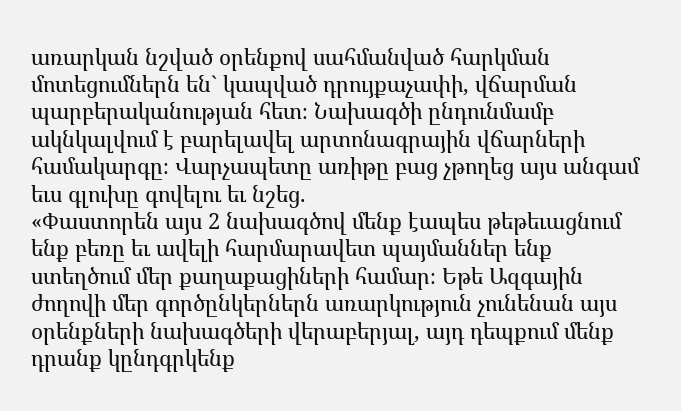առարկան նշված օրենքով սահմանված հարկման մոտեցումներն են` կապված դրույքաչափի, վճարման պարբերականության հետ։ Նախագծի ընդունմամբ ակնկալվում է բարելավել արտոնագրային վճարների համակարգը։ Վարչապետը առիթը բաց չթողեց այս անգամ եւս գլուխը գովելու եւ նշեց.
«Փաստորեն այս 2 նախագծով մենք էապես թեթեւացնում ենք բեռը եւ ավելի հարմարավետ պայմաններ ենք ստեղծում մեր քաղաքացիների համար։ Եթե Ազգային ժողովի մեր գործընկերներն առարկություն չունենան այս օրենքների նախագծերի վերաբերյալ, այդ դեպքում մենք դրանք կընդգրկենք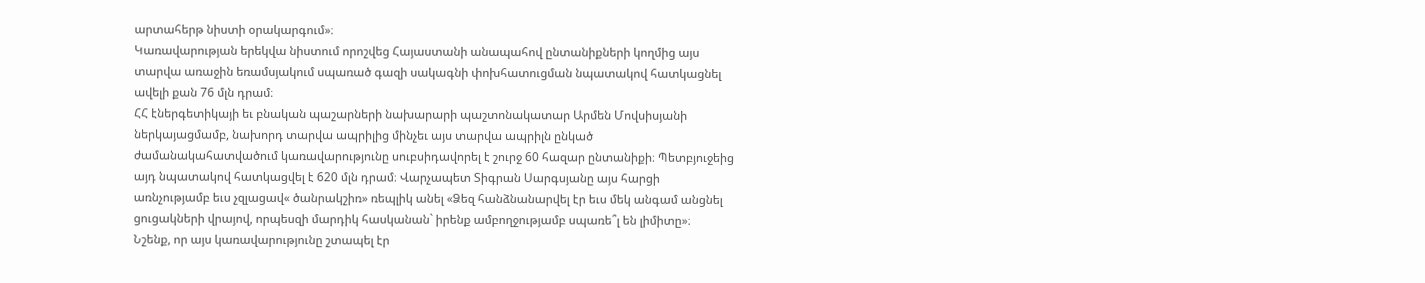արտահերթ նիստի օրակարգում»։
Կառավարության երեկվա նիստում որոշվեց Հայաստանի անապահով ընտանիքների կողմից այս տարվա առաջին եռամսյակում սպառած գազի սակագնի փոխհատուցման նպատակով հատկացնել ավելի քան 76 մլն դրամ։
ՀՀ էներգետիկայի եւ բնական պաշարների նախարարի պաշտոնակատար Արմեն Մովսիսյանի ներկայացմամբ, նախորդ տարվա ապրիլից մինչեւ այս տարվա ապրիլն ընկած ժամանակահատվածում կառավարությունը սուբսիդավորել է շուրջ 60 հազար ընտանիքի։ Պետբյուջեից այդ նպատակով հատկացվել է 620 մլն դրամ։ Վարչապետ Տիգրան Սարգսյանը այս հարցի առնչությամբ եւս չզլացավ« ծանրակշիռ» ռեպլիկ անել «Ձեզ հանձնանարվել էր եւս մեկ անգամ անցնել ցուցակների վրայով, որպեսզի մարդիկ հասկանան` իրենք ամբողջությամբ սպառե՞լ են լիմիտը»։
Նշենք, որ այս կառավարությունը շտապել էր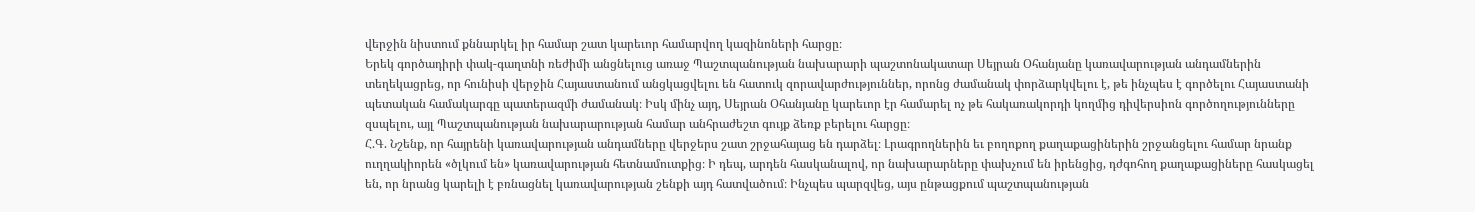վերջին նիստում քննարկել իր համար շատ կարեւոր համարվող կազինոների հարցը։
Երեկ գործադիրի փակ-գաղտնի ռեժիմի անցնելուց առաջ Պաշտպանության նախարարի պաշտոնակատար Սեյրան Օհանյանը կառավարության անդամներին տեղեկացրեց, որ հունիսի վերջին Հայաստանում անցկացվելու են հատուկ զորավարժություններ, որոնց ժամանակ փորձարկվելու է, թե ինչպես է գործելու Հայաստանի պետական համակարգը պատերազմի ժամանակ։ Իսկ մինչ այդ, Սեյրան Օհանյանը կարեւոր էր համարել ոչ թե հակառակորդի կողմից դիվերսիոն գործողությունները զսպելու, այլ Պաշտպանության նախարարության համար անհրաժեշտ գույք ձեռք բերելու հարցը։
Հ.Գ. Նշենք, որ հայրենի կառավարության անդամները վերջերս շատ շրջահայաց են դարձել։ Լրագրողներին եւ բողոքող քաղաքացիներին շրջանցելու համար նրանք ուղղակիորեն «ծլկում են» կառավարության հետնամուտքից։ Ի դեպ, արդեն հասկանալով, որ նախարարները փախչում են իրենցից, դժգոհող քաղաքացիները հասկացել են, որ նրանց կարելի է բռնացնել կառավարության շենքի այդ հատվածում։ Ինչպես պարզվեց, այս ընթացքում պաշտպանության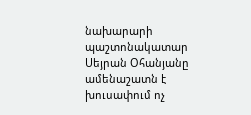նախարարի պաշտոնակատար Սեյրան Օհանյանը ամենաշատն է խուսափում ոչ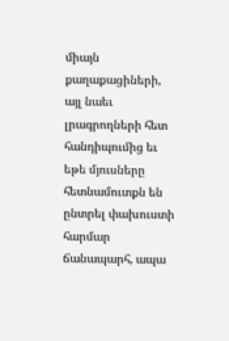միայն քաղաքացիների, այլ նաեւ լրագրողների հետ հանդիպումից եւ եթե մյուսները հետնամուտքն են ընտրել փախուստի հարմար ճանապարհ, ապա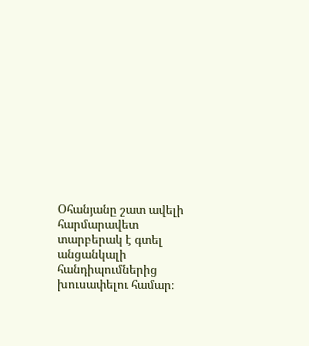Օհանյանը շատ ավելի հարմարավետ տարբերակ է գտել անցանկալի հանդիպումներից խուսափելու համար։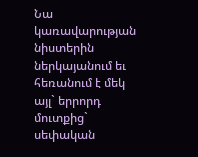Նա կառավարության նիստերին ներկայանում եւ հեռանում է մեկ այլ` երրորդ մուտքից` սեփական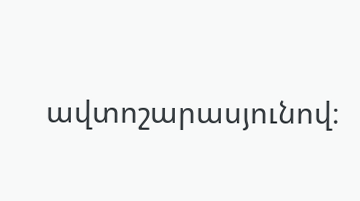ավտոշարասյունով։